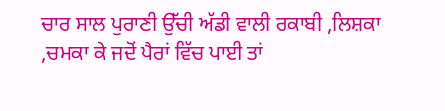ਚਾਰ ਸਾਲ ਪੁਰਾਣੀ ਉੱਚੀ ਅੱਡੀ ਵਾਲੀ ਰਕਾਬੀ ,ਲਿਸ਼ਕਾ ,ਚਮਕਾ ਕੇ ਜਦੋਂ ਪੈਰਾਂ ਵਿੱਚ ਪਾਈ ਤਾਂ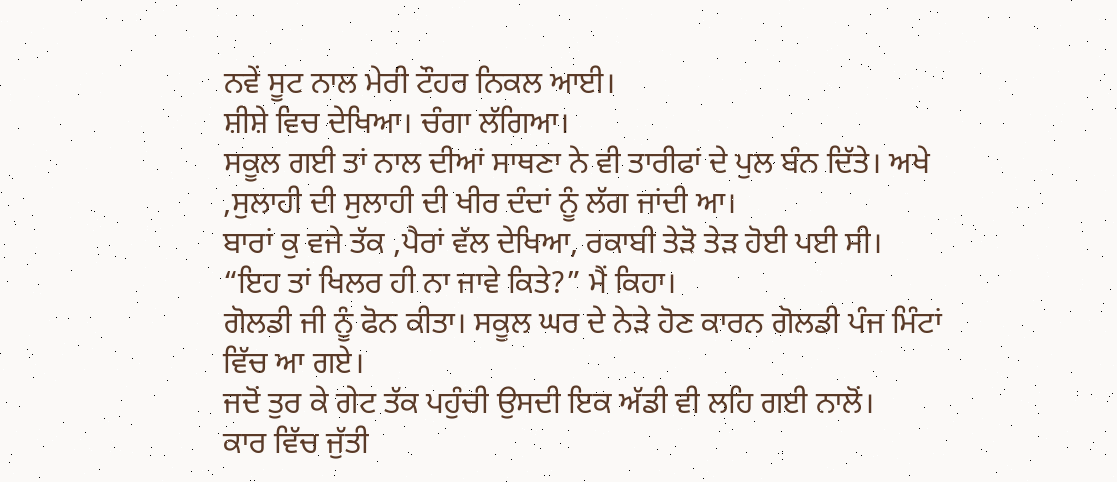ਨਵੇਂ ਸੂਟ ਨਾਲ ਮੇਰੀ ਟੌਹਰ ਨਿਕਲ ਆਈ।
ਸ਼ੀਸ਼ੇ ਵਿਚ ਦੇਖਿਆ। ਚੰਗਾ ਲੱਗਿਆ।
ਸਕੂਲ ਗਈ ਤਾਂ ਨਾਲ ਦੀਆਂ ਸਾਥਣਾ ਨੇ ਵੀ ਤਾਰੀਫਾਂ ਦੇ ਪੁਲ ਬੰਨ ਦਿੱਤੇ। ਅਖੇ ,ਸੁਲਾਹੀ ਦੀ ਸੁਲਾਹੀ ਦੀ ਖੀਰ ਦੰਦਾਂ ਨੂੰ ਲੱਗ ਜਾਂਦੀ ਆ।
ਬਾਰਾਂ ਕੁ ਵਜੇ ਤੱਕ ,ਪੈਰਾਂ ਵੱਲ ਦੇਖਿਆ, ਰਕਾਬੀ ਤੇੜੋ ਤੇੜ ਹੋਈ ਪਈ ਸੀ।
“ਇਹ ਤਾਂ ਖਿਲਰ ਹੀ ਨਾ ਜਾਵੇ ਕਿਤੇ?” ਮੈਂ ਕਿਹਾ।
ਗੋਲਡੀ ਜੀ ਨੂੰ ਫੋਨ ਕੀਤਾ। ਸਕੂਲ ਘਰ ਦੇ ਨੇੜੇ ਹੋਣ ਕਾਰਨ ਗੋਲਡੀ ਪੰਜ ਮਿੰਟਾਂ ਵਿੱਚ ਆ ਗਏ।
ਜਦੋਂ ਤੁਰ ਕੇ ਗੇਟ ਤੱਕ ਪਹੁੰਚੀ ਉਸਦੀ ਇਕ ਅੱਡੀ ਵੀ ਲਹਿ ਗਈ ਨਾਲੋਂ।
ਕਾਰ ਵਿੱਚ ਜੁੱਤੀ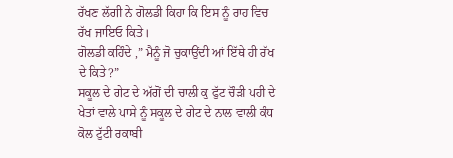ਰੱਖਣ ਲੱਗੀ ਨੇ ਗੋਲਡੀ ਕਿਹਾ ਕਿ ਇਸ ਨੂੰ ਰਾਹ ਵਿਚ ਰੱਖ ਜਾਇਓ ਕਿਤੇ।
ਗੋਲਡੀ ਕਹਿੰਦੇ ,” ਮੈਨੂੰ ਜੋ ਚੁਕਾਉਂਦੀ ਆਂ ਇੱਥੇ ਹੀ ਰੱਖ ਦੇ ਕਿਤੇ?”
ਸਕੂਲ ਦੇ ਗੇਟ ਦੇ ਅੱਗੋਂ ਦੀ ਚਾਲੀ ਕੁ ਫੁੱਟ ਚੌੜੀ ਪਹੀ ਦੇ ਖੇਤਾਂ ਵਾਲੇ ਪਾਸੇ ਨੂੰ ਸਕੂਲ ਦੇ ਗੇਟ ਦੇ ਨਾਲ ਵਾਲੀ ਕੰਧ ਕੋਲ ਟੁੱਟੀ ਰਕਾਬੀ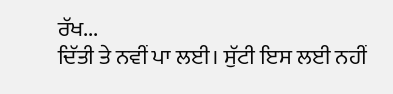ਰੱਖ...
ਦਿੱਤੀ ਤੇ ਨਵੀਂ ਪਾ ਲਈ। ਸੁੱਟੀ ਇਸ ਲਈ ਨਹੀਂ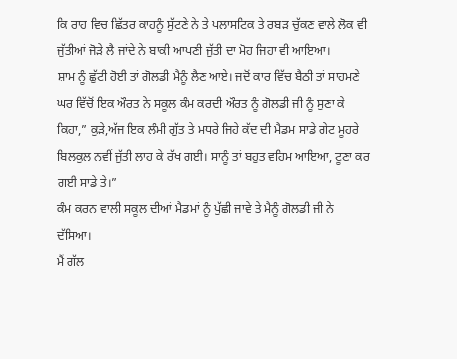ਕਿ ਰਾਹ ਵਿਚ ਛਿੱਤਰ ਕਾਹਨੂੰ ਸੁੱਟਣੇ ਨੇ ਤੇ ਪਲਾਸਟਿਕ ਤੇ ਰਬੜ ਚੁੱਕਣ ਵਾਲੇ ਲੋਕ ਵੀ ਜੁੱਤੀਆਂ ਜੋੜੇ ਲੈ ਜਾਂਦੇ ਨੇ ਬਾਕੀ ਆਪਣੀ ਜੁੱਤੀ ਦਾ ਮੋਹ ਜਿਹਾ ਵੀ ਆਇਆ।
ਸ਼ਾਮ ਨੂੰ ਛੁੱਟੀ ਹੋਈ ਤਾਂ ਗੋਲਡੀ ਮੈਨੂੰ ਲੈਣ ਆਏ। ਜਦੋਂ ਕਾਰ ਵਿੱਚ ਬੈਠੀ ਤਾਂ ਸਾਹਮਣੇ ਘਰ ਵਿੱਚੋਂ ਇਕ ਔਰਤ ਨੇ ਸਕੂਲ ਕੰਮ ਕਰਦੀ ਔਰਤ ਨੂੰ ਗੋਲਡੀ ਜੀ ਨੂੰ ਸੁਣਾ ਕੇ ਕਿਹਾ,” ਕੁੜੇ,ਅੱਜ ਇਕ ਲੰਮੀ ਗੁੱਤ ਤੇ ਮਧਰੇ ਜਿਹੇ ਕੱਦ ਦੀ ਮੈਡਮ ਸਾਡੇ ਗੇਟ ਮੂਹਰੇ ਬਿਲਕੁਲ ਨਵੀਂ ਜੁੱਤੀ ਲਾਹ ਕੇ ਰੱਖ ਗਈ। ਸਾਨੂੰ ਤਾਂ ਬਹੁਤ ਵਹਿਮ ਆਇਆ, ਟੂਣਾ ਕਰ ਗਈ ਸਾਡੇ ਤੇ।”
ਕੰਮ ਕਰਨ ਵਾਲੀ ਸਕੂਲ ਦੀਆਂ ਮੈਡਮਾਂ ਨੂੰ ਪੁੱਛੀ ਜਾਵੇ ਤੇ ਮੈਨੂੰ ਗੋਲਡੀ ਜੀ ਨੇ ਦੱਸਿਆ।
ਮੈਂ ਗੱਲ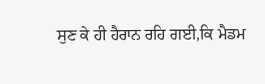ਸੁਣ ਕੇ ਹੀ ਹੈਰਾਨ ਰਹਿ ਗਈ,ਕਿ ਮੈਡਮ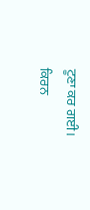ਟੂਣਾ ਕਰ ਗਈ।
ਕਿਰਨ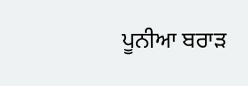ਪੂਨੀਆ ਬਰਾੜ